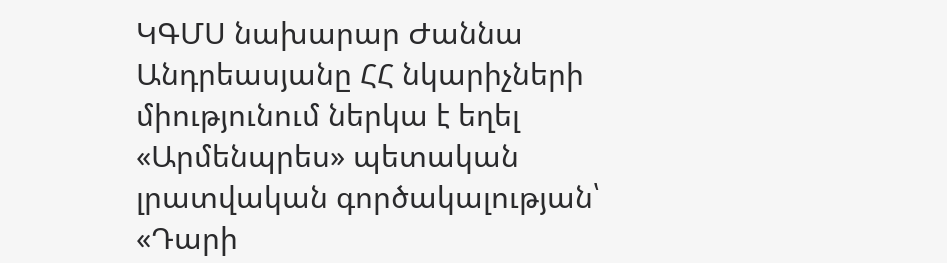ԿԳՄՍ նախարար Ժաննա Անդրեասյանը ՀՀ նկարիչների միությունում ներկա է եղել «Արմենպրես» պետական լրատվական գործակալության՝ «Դարի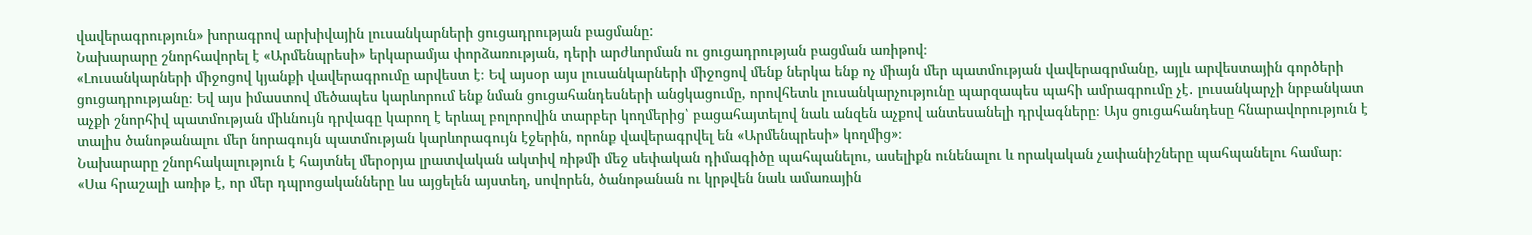վավերագրություն» խորագրով արխիվային լուսանկարների ցուցադրության բացմանը:
Նախարարը շնորհավորել է «Արմենպրեսի» երկարամյա փորձառության, դերի արժևորման ու ցուցադրության բացման առիթով։
«Լուսանկարների միջոցով կյանքի վավերագրումը արվեստ է։ Եվ այսօր այս լուսանկարների միջոցով մենք ներկա ենք ոչ միայն մեր պատմության վավերագրմանը, այլև արվեստային գործերի ցուցադրությանը։ Եվ այս իմաստով մեծապես կարևորում ենք նման ցուցահանդեսների անցկացումը, որովհետև լուսանկարչությունը պարզապես պահի ամրագրումը չէ․ լուսանկարչի նրբանկատ աչքի շնորհիվ պատմության միևնույն դրվագը կարող է երևալ բոլորովին տարբեր կողմերից՝ բացահայտելով նաև անզեն աչքով անտեսանելի դրվագները։ Այս ցուցահանդեսը հնարավորություն է տալիս ծանոթանալու մեր նորագույն պատմության կարևորագույն էջերին, որոնք վավերագրվել են «Արմենպրեսի» կողմից»։
Նախարարը շնորհակալություն է հայտնել մերօրյա լրատվական ակտիվ ռիթմի մեջ սեփական դիմագիծը պահպանելու, ասելիքն ունենալու և որակական չափանիշները պահպանելու համար։
«Սա հրաշալի առիթ է, որ մեր դպրոցականները ևս այցելեն այստեղ, սովորեն, ծանոթանան ու կրթվեն նաև ամառային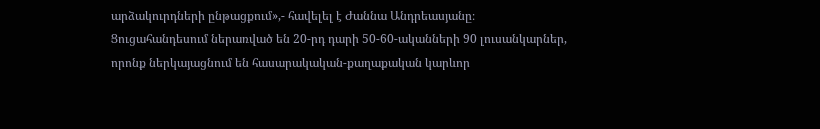արձակուրդների ընթացքում»,- հավելել է Ժաննա Անդրեասյանը։
Ցուցահանդեսում ներառված են 20-րդ դարի 50-60-ականների 90 լուսանկարներ, որոնք ներկայացնում են հասարակական-քաղաքական կարևոր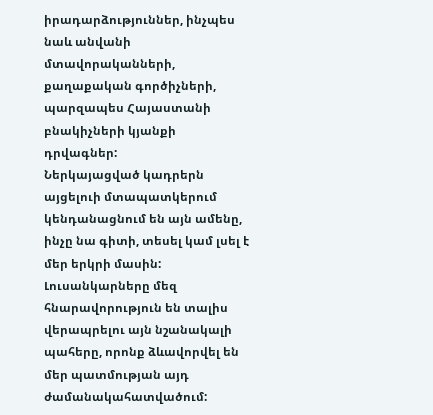իրադարձություններ, ինչպես նաև անվանի մտավորականների, քաղաքական գործիչների, պարզապես Հայաստանի բնակիչների կյանքի դրվագներ:
Ներկայացված կադրերն այցելուի մտապատկերում կենդանացնում են այն ամենը, ինչը նա գիտի, տեսել կամ լսել է մեր երկրի մասին: Լուսանկարները մեզ հնարավորություն են տալիս վերապրելու այն նշանակալի պահերը, որոնք ձևավորվել են մեր պատմության այդ ժամանակահատվածում: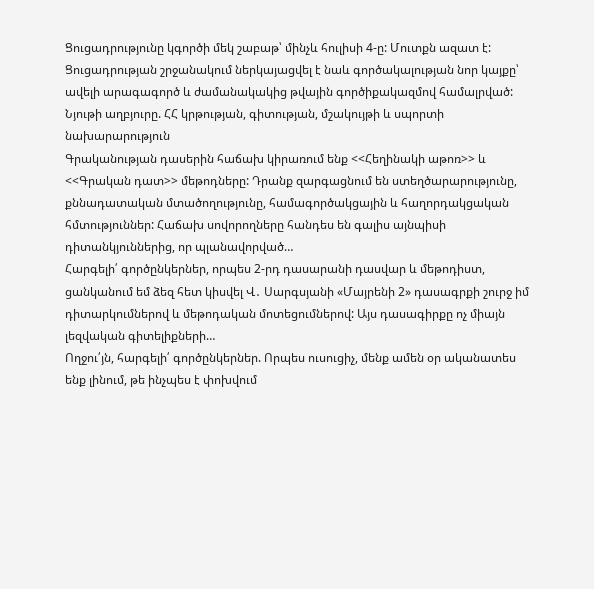Ցուցադրությունը կգործի մեկ շաբաթ՝ մինչև հուլիսի 4-ը: Մուտքն ազատ է:
Ցուցադրության շրջանակում ներկայացվել է նաև գործակալության նոր կայքը՝ ավելի արագագործ և ժամանակակից թվային գործիքակազմով համալրված:
Նյութի աղբյուրը. ՀՀ կրթության, գիտության, մշակույթի և սպորտի նախարարություն
Գրականության դասերին հաճախ կիրառում ենք <<Հեղինակի աթոռ>> և <<Գրական դատ>> մեթոդները: Դրանք զարգացնում են ստեղծարարությունը, քննադատական մտածողությունը, համագործակցային և հաղորդակցական հմտություններ: Հաճախ սովորողները հանդես են գալիս այնպիսի դիտանկյուններից, որ պլանավորված…
Հարգելի՛ գործընկերներ, որպես 2-րդ դասարանի դասվար և մեթոդիստ, ցանկանում եմ ձեզ հետ կիսվել Վ․ Սարգսյանի «Մայրենի 2» դասագրքի շուրջ իմ դիտարկումներով և մեթոդական մոտեցումներով: Այս դասագիրքը ոչ միայն լեզվական գիտելիքների…
Ողջու՛յն, հարգելի՛ գործընկերներ. Որպես ուսուցիչ, մենք ամեն օր ականատես ենք լինում, թե ինչպես է փոխվում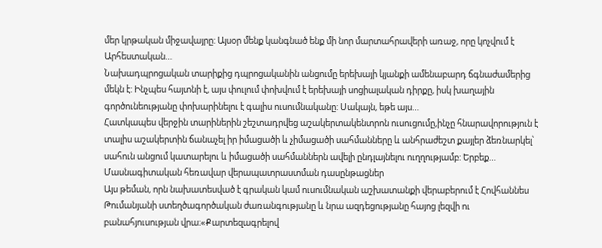մեր կրթական միջավայրը: Այսօր մենք կանգնած ենք մի նոր մարտահրավերի առաջ, որը կոչվում է Արհեստական…
Նախադպրոցական տարիքից դպրոցականին անցումը երեխայի կյանքի ամենաբարդ ճգնաժամերից մեկն է: Ինչպես հայտնի է, այս փուլում փոխվում է երեխայի սոցիալական դիրքը, իսկ խաղային գործունեությանը փոխարինելու է գալիս ուսումնականը: Սակայն, եթե այս…
Հատկապես վերջին տարիներին շեշտադրվեց աշակերտակենտրոն ուսուցումը,ինչը հնարավորություն է տալիս աշակերտին ճանաչել իր իմացածի և չիմացածի սահմանները և անհրաժեշտ քայլեր ձեռնարկել՝ սահուն անցում կատարելու և իմացածի սահմաններն ավելի ընդլայնելու ուղղությամբ: Երբեք…
Մասնագիտական հեռավար վերապատրաստման դասընթացներ
Այս թեման, որն նախատեսված է գրական կամ ուսումնական աշխատանքի վերաբերում է Հովհաննես Թումանյանի ստեղծագործական ժառանգությանը և նրա ազդեցությանը հայոց լեզվի ու բանահյուսության վրա։«Քարտեզագրելով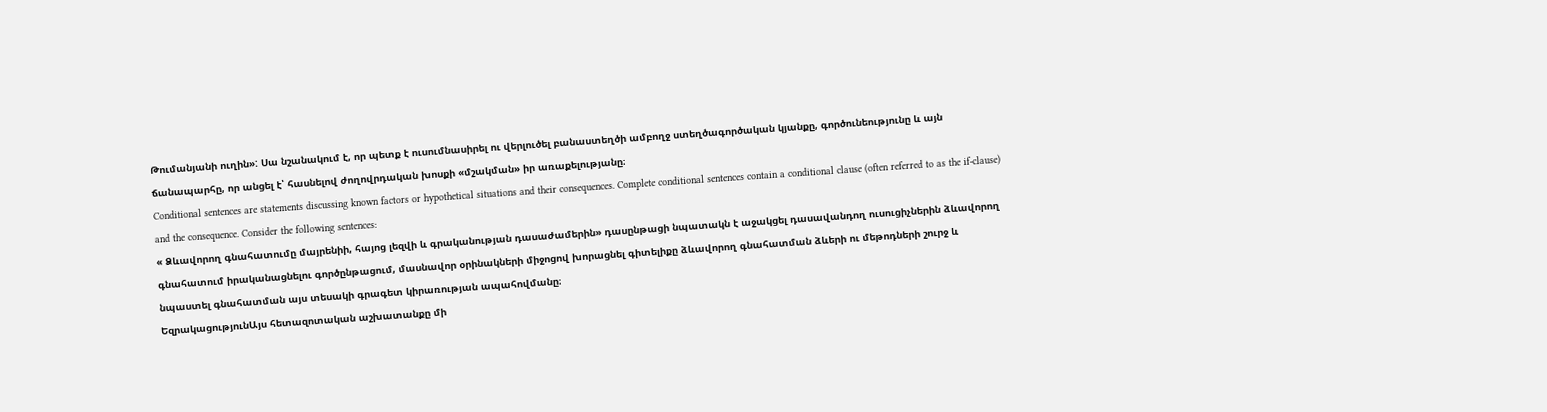Թումանյանի ուղին»: Սա նշանակում է, որ պետք է ուսումնասիրել ու վերլուծել բանաստեղծի ամբողջ ստեղծագործական կյանքը, գործունեությունը և այն ճանապարհը, որ անցել է՝ հասնելով ժողովրդական խոսքի «մշակման» իր առաքելությանը։
Conditional sentences are statements discussing known factors or hypothetical situations and their consequences. Complete conditional sentences contain a conditional clause (often referred to as the if-clause) and the consequence. Consider the following sentences:
« Ձևավորող գնահատումը մայրենիի, հայոց լեզվի և գրականության դասաժամերին» դասընթացի նպատակն է աջակցել դասավանդող ուսուցիչներին ձևավորող գնահատում իրականացնելու գործընթացում, մասնավոր օրինակների միջոցով խորացնել գիտելիքը ձևավորող գնահատման ձևերի ու մեթոդների շուրջ և նպաստել գնահատման այս տեսակի գրագետ կիրառության ապահովմանը։
ԵզրակացությունԱյս հետազոտական աշխատանքը մի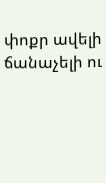փոքր ավելի ճանաչելի ու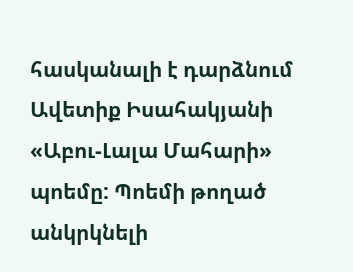հասկանալի է դարձնում Ավետիք Իսահակյանի «Աբու-Լալա Մահարի» պոեմը: Պոեմի թողած անկրկնելի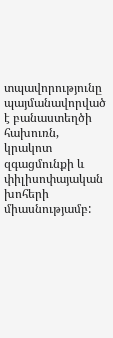տպավորությունը պայմանավորված է բանաստեղծի հախուռն, կրակոտ զգացմունքի և փիլիսոփայական խոհերի միասնությամբ: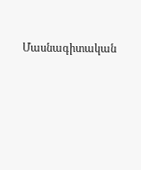Մասնագիտական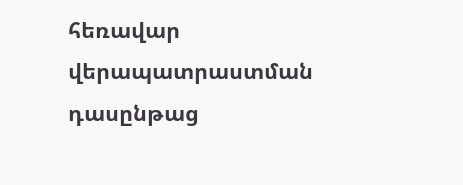հեռավար վերապատրաստման դասընթաց